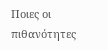Ποιες οι πιθανότητες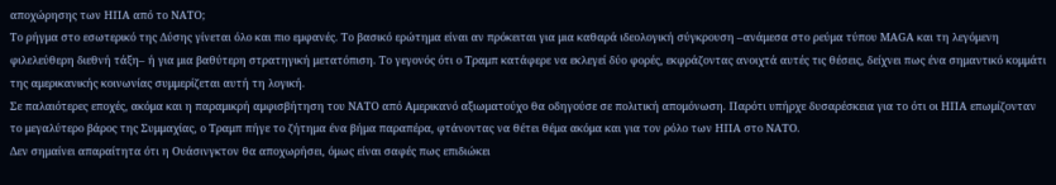αποχώρησης των ΗΠΑ από το ΝΑΤΟ;
Το ρήγμα στο εσωτερικό της Δύσης γίνεται όλο και πιο εμφανές. Το βασικό ερώτημα είναι αν πρόκειται για μια καθαρά ιδεολογική σύγκρουση –ανάμεσα στο ρεύμα τύπου MAGA και τη λεγόμενη φιλελεύθερη διεθνή τάξη– ή για μια βαθύτερη στρατηγική μετατόπιση. Το γεγονός ότι ο Τραμπ κατάφερε να εκλεγεί δύο φορές, εκφράζοντας ανοιχτά αυτές τις θέσεις, δείχνει πως ένα σημαντικό κομμάτι της αμερικανικής κοινωνίας συμμερίζεται αυτή τη λογική.
Σε παλαιότερες εποχές, ακόμα και η παραμικρή αμφισβήτηση του ΝΑΤΟ από Αμερικανό αξιωματούχο θα οδηγούσε σε πολιτική απομόνωση. Παρότι υπήρχε δυσαρέσκεια για το ότι οι ΗΠΑ επωμίζονταν το μεγαλύτερο βάρος της Συμμαχίας, ο Τραμπ πήγε το ζήτημα ένα βήμα παραπέρα, φτάνοντας να θέτει θέμα ακόμα και για τον ρόλο των ΗΠΑ στο ΝΑΤΟ.
Δεν σημαίνει απαραίτητα ότι η Ουάσινγκτον θα αποχωρήσει, όμως είναι σαφές πως επιδιώκει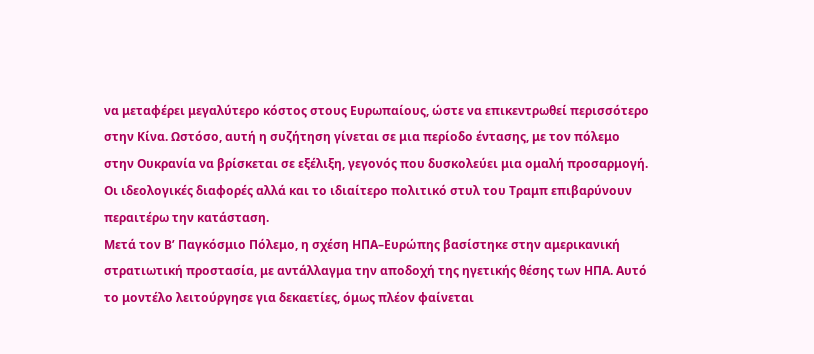να μεταφέρει μεγαλύτερο κόστος στους Ευρωπαίους, ώστε να επικεντρωθεί περισσότερο στην Κίνα. Ωστόσο, αυτή η συζήτηση γίνεται σε μια περίοδο έντασης, με τον πόλεμο στην Ουκρανία να βρίσκεται σε εξέλιξη, γεγονός που δυσκολεύει μια ομαλή προσαρμογή. Οι ιδεολογικές διαφορές αλλά και το ιδιαίτερο πολιτικό στυλ του Τραμπ επιβαρύνουν περαιτέρω την κατάσταση.
Μετά τον Β’ Παγκόσμιο Πόλεμο, η σχέση ΗΠΑ–Ευρώπης βασίστηκε στην αμερικανική στρατιωτική προστασία, με αντάλλαγμα την αποδοχή της ηγετικής θέσης των ΗΠΑ. Αυτό το μοντέλο λειτούργησε για δεκαετίες, όμως πλέον φαίνεται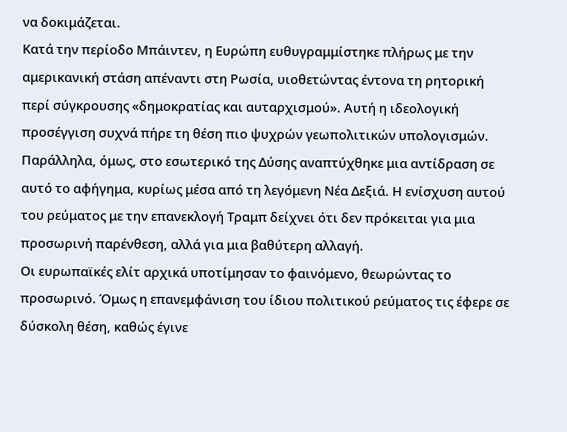να δοκιμάζεται.
Κατά την περίοδο Μπάιντεν, η Ευρώπη ευθυγραμμίστηκε πλήρως με την αμερικανική στάση απέναντι στη Ρωσία, υιοθετώντας έντονα τη ρητορική περί σύγκρουσης «δημοκρατίας και αυταρχισμού». Αυτή η ιδεολογική προσέγγιση συχνά πήρε τη θέση πιο ψυχρών γεωπολιτικών υπολογισμών.
Παράλληλα, όμως, στο εσωτερικό της Δύσης αναπτύχθηκε μια αντίδραση σε αυτό το αφήγημα, κυρίως μέσα από τη λεγόμενη Νέα Δεξιά. Η ενίσχυση αυτού του ρεύματος με την επανεκλογή Τραμπ δείχνει ότι δεν πρόκειται για μια προσωρινή παρένθεση, αλλά για μια βαθύτερη αλλαγή.
Οι ευρωπαϊκές ελίτ αρχικά υποτίμησαν το φαινόμενο, θεωρώντας το προσωρινό. Όμως η επανεμφάνιση του ίδιου πολιτικού ρεύματος τις έφερε σε δύσκολη θέση, καθώς έγινε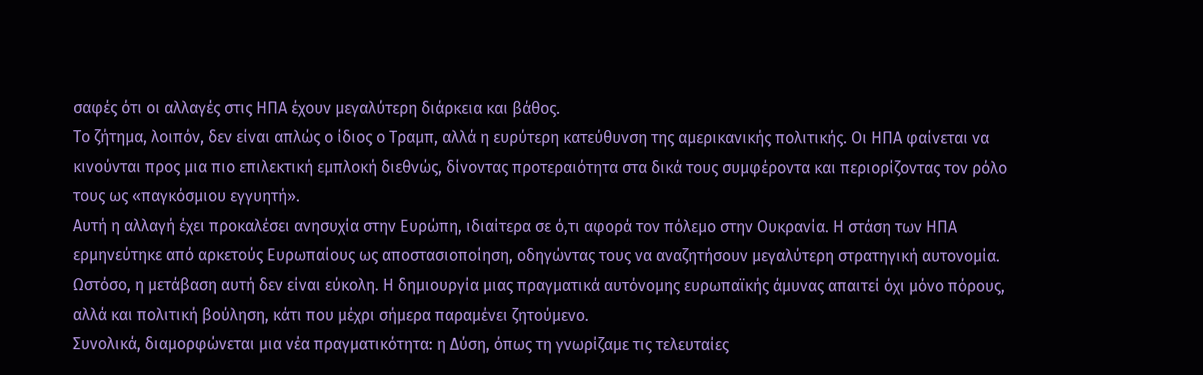σαφές ότι οι αλλαγές στις ΗΠΑ έχουν μεγαλύτερη διάρκεια και βάθος.
Το ζήτημα, λοιπόν, δεν είναι απλώς ο ίδιος ο Τραμπ, αλλά η ευρύτερη κατεύθυνση της αμερικανικής πολιτικής. Οι ΗΠΑ φαίνεται να κινούνται προς μια πιο επιλεκτική εμπλοκή διεθνώς, δίνοντας προτεραιότητα στα δικά τους συμφέροντα και περιορίζοντας τον ρόλο τους ως «παγκόσμιου εγγυητή».
Αυτή η αλλαγή έχει προκαλέσει ανησυχία στην Ευρώπη, ιδιαίτερα σε ό,τι αφορά τον πόλεμο στην Ουκρανία. Η στάση των ΗΠΑ ερμηνεύτηκε από αρκετούς Ευρωπαίους ως αποστασιοποίηση, οδηγώντας τους να αναζητήσουν μεγαλύτερη στρατηγική αυτονομία.
Ωστόσο, η μετάβαση αυτή δεν είναι εύκολη. Η δημιουργία μιας πραγματικά αυτόνομης ευρωπαϊκής άμυνας απαιτεί όχι μόνο πόρους, αλλά και πολιτική βούληση, κάτι που μέχρι σήμερα παραμένει ζητούμενο.
Συνολικά, διαμορφώνεται μια νέα πραγματικότητα: η Δύση, όπως τη γνωρίζαμε τις τελευταίες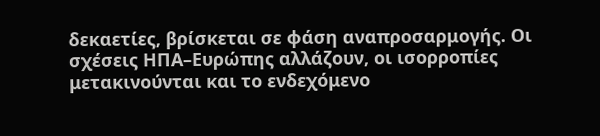δεκαετίες, βρίσκεται σε φάση αναπροσαρμογής. Οι σχέσεις ΗΠΑ–Ευρώπης αλλάζουν, οι ισορροπίες μετακινούνται και το ενδεχόμενο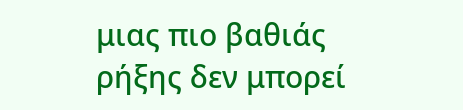μιας πιο βαθιάς ρήξης δεν μπορεί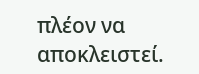πλέον να αποκλειστεί.